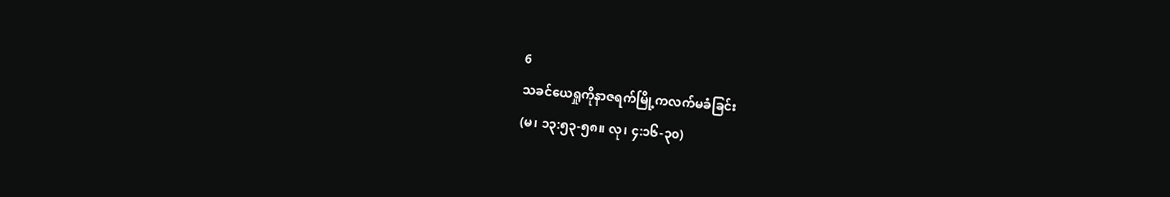6
သခင်ယေရှုကိုနာဇရက်မြို့ကလက်မခံခြင်း
(မ၊ ၁၃:၅၃-၅၈။ လု၊ ၄:၁၆-၃၀)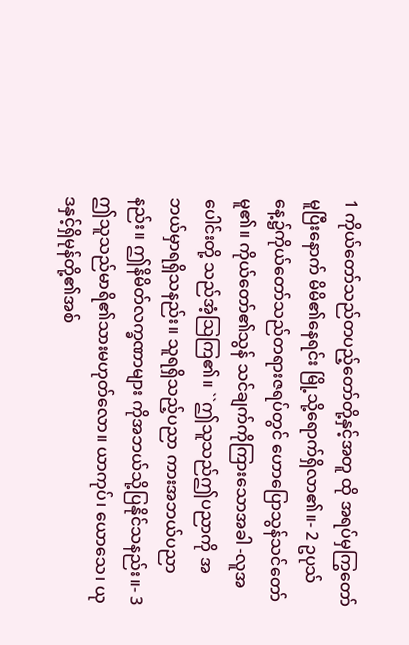1 ကိုယ်တော်သည်တပည့်တော်တို့နှင့်အတူ ထို အရပ်မှကြွတော်မူပြီးနောက် မိမိ၏နေရင်း မြို့သို့ရောက်ရှိလာ၏။- 2 ဥပုသ်နေ့၌ကိုယ်တော်သည်တရားဇရပ်တွင် ဟောပြောသွန်သင်တော်မူ၏။ ကိုယ်တော်၏သွန် သင်ချက်ကိုကြားသောအခါ -လူအပေါင်းတို့ သည်အံ့သြကြ၏။ ``ဤသူသည်ဤပညာကို အဘယ်မှာရရှိသနည်း။ သူရရှိသည့်ပညာ ကားအဘယ်ပညာနည်း။ ဤနိမိတ်လက္ခဏာများ ကိုအဘယ်သို့ပြနိုင်သနည်း။- 3 ဤသူသည်မာရိ၏သားမဟုတ်လော။ ယာကုပ်၊ ယောသေ၊ ယုဒနှင့်ရှိမုန်တို့၏အစ်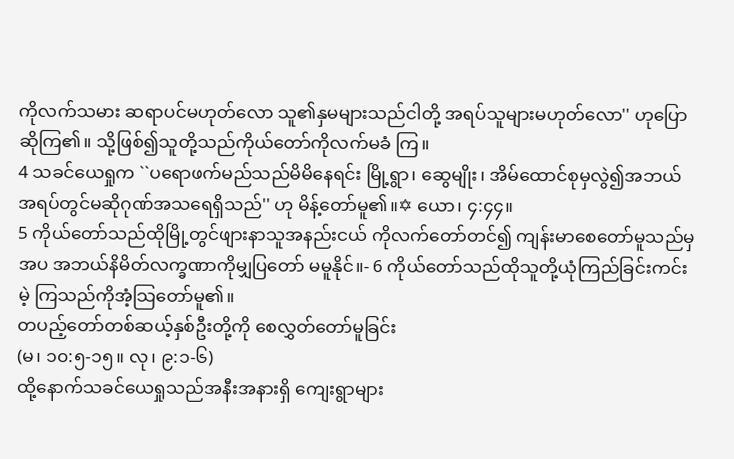ကိုလက်သမား ဆရာပင်မဟုတ်လော သူ၏နှမများသည်ငါတို့ အရပ်သူများမဟုတ်လော'' ဟုပြောဆိုကြ၏။ သို့ဖြစ်၍သူတို့သည်ကိုယ်တော်ကိုလက်မခံ ကြ။
4 သခင်ယေရှုက ``ပရောဖက်မည်သည်မိမိနေရင်း မြို့ရွာ၊ ဆွေမျိုး၊ အိမ်ထောင်စုမှလွဲ၍အဘယ် အရပ်တွင်မဆိုဂုဏ်အသရေရှိသည်'' ဟု မိန့်တော်မူ၏။✡ ယော၊ ၄:၄၄။
5 ကိုယ်တော်သည်ထိုမြို့တွင်ဖျားနာသူအနည်းငယ် ကိုလက်တော်တင်၍ ကျန်းမာစေတော်မူသည်မှ အပ အဘယ်နိမိတ်လက္ခဏာကိုမျှပြတော် မမူနိုင်။- 6 ကိုယ်တော်သည်ထိုသူတို့ယုံကြည်ခြင်းကင်းမဲ့ ကြသည်ကိုအံ့သြတော်မူ၏။
တပည့်တော်တစ်ဆယ့်နှစ်ဦးတို့ကို စေလွှတ်တော်မူခြင်း
(မ၊ ၁၀:၅-၁၅။ လု၊ ၉:၁-၆)
ထို့နောက်သခင်ယေရှုသည်အနီးအနားရှိ ကျေးရွာများ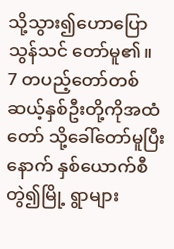သို့သွား၍ဟောပြောသွန်သင် တော်မူ၏။
7 တပည့်တော်တစ်ဆယ့်နှစ်ဦးတို့ကိုအထံတော် သို့ခေါ်တော်မူပြီးနောက် နှစ်ယောက်စီတွဲ၍မြို့ ရွာများ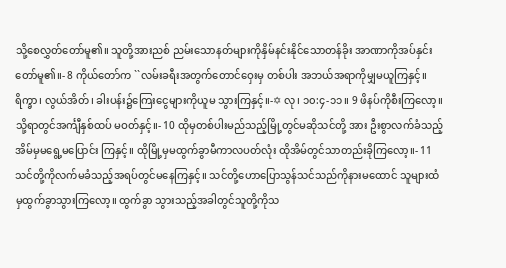သို့စေလွှတ်တော်မူ၏။ သူတို့အားညစ် ညမ်းသောနတ်များကိုနှိမ်နင်းနိုင်သောတန်ခိုး အာဏာကိုအပ်နှင်းတော်မူ၏။- 8 ကိုယ်တော်က ``လမ်းခရီးအတွက်တောင်ဝှေးမှ တစ်ပါး အဘယ်အရာကိုမျှမယူကြနှင့်။ ရိက္ခာ၊ လွယ်အိတ်၊ ခါးပန်း၌ကြေးငွေများကိုယူမ သွားကြနှင့်။-✡ လု၊ ၁၀:၄-၁၁။ 9 ဖိနပ်ကိုစီးကြလော့။ သို့ရာတွင်အင်္ကျီနှစ်ထပ် မဝတ်နှင့်။- 10 ထိုမှတစ်ပါးမည်သည့်မြို့တွင်မဆိုသင်တို့ အား ဦးစွာလက်ခံသည့်အိမ်မှမရွေ့မပြောင်း ကြနှင့်။ ထိုမြို့မှမထွက်ခွာမီကာလပတ်လုံး ထိုအိမ်တွင်သာတည်းခိုကြလော့။- 11 သင်တို့ကိုလက်မခံသည့်အရပ်တွင်မနေကြနှင့်။ သင်တို့ဟောပြောသွန်သင်သည်ကိုနားမထောင် သူများထံမှထွက်ခွာသွားကြလော့။ ထွက်ခွာ သွားသည့်အခါတွင်သူတို့ကိုသ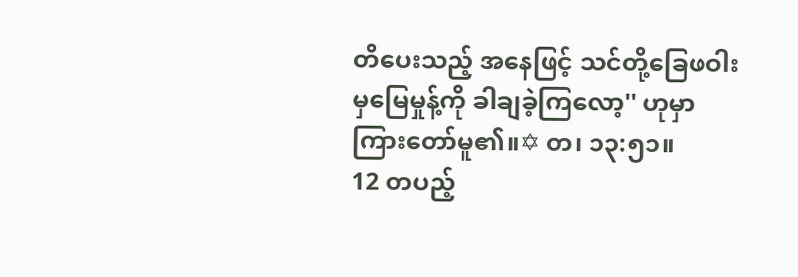တိပေးသည့် အနေဖြင့် သင်တို့ခြေဖဝါးမှမြေမှုန့်ကို ခါချခဲ့ကြလော့'' ဟုမှာကြားတော်မူ၏။✡ တ၊ ၁၃:၅၁။
12 တပည့်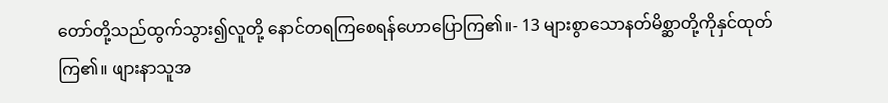တော်တို့သည်ထွက်သွား၍လူတို့ နောင်တရကြစေရန်ဟောပြောကြ၏။- 13 များစွာသောနတ်မိစ္ဆာတို့ကိုနှင်ထုတ်ကြ၏။ ဖျားနာသူအ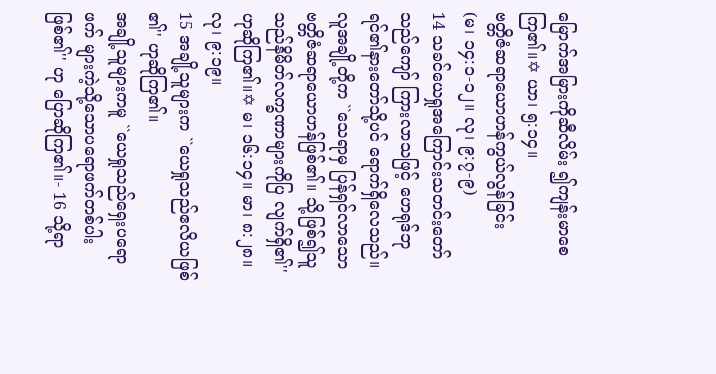မြောက်အမြားကိုဆီလိမ်း ၍ကျန်းမာစေကြ၏။✡ ယာ၊ ၅:၁၄။
ဗတ္တိဇံဆရာယောဟန်ကွယ်လွန်ခြင်း
(မ၊ ၁၄:၁-၁၂။ လု၊ ၉:၇-၉)
14 သခင်ယေရှုအကြောင်းသတင်းတော်သည်ကျော် ကြားလာသဖြင့် ဟေရုဒ်ဘုရင်၏နားတော်သို့ပင် ရောက်ရှိလေသည်။ လူအချို့တို့က ``သေရာမှ ပြန်ရှင်လာသောဗတ္တိဇံဆရာယောဟန်ဖြစ်၏။ သို့ဖြစ်၍သူသည်နိမိတ်လက္ခဏာများကိုပြ လျက်ရှိ၏'' ဟုဆိုကြ၏။✡ မ၊ ၁၆:၁၄။ မာ၊ ၈:၂၈။ လု၊ ၉:၁၉။
15 အချို့သူများက ``ယေရှုသည်ဧလိယဖြစ် ၏'' ဟုဆိုကြ၏။
အချို့သူများကမူ ``ယေရှုသည်ရှေးပရောဖက် များကဲ့သို့သောပရောဖက်တစ်ပါးဖြစ်၏'' ဟု ပြောဆိုကြ၏။- 16 သို့ရာ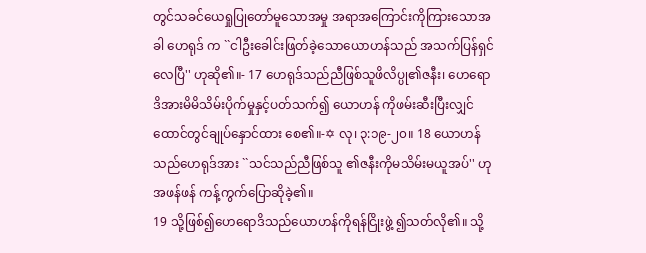တွင်သခင်ယေရှုပြုတော်မူသောအမှု အရာအကြောင်းကိုကြားသောအခါ ဟေရုဒ် က ``ငါဦးခေါင်းဖြတ်ခဲ့သောယောဟန်သည် အသက်ပြန်ရှင်လေပြီ'' ဟုဆို၏။- 17 ဟေရုဒ်သည်ညီဖြစ်သူဖိလိပ္ပု၏ဇနီး၊ ဟေရော ဒိအားမိမိသိမ်းပိုက်မှုနှင့်ပတ်သက်၍ ယောဟန် ကိုဖမ်းဆီးပြီးလျှင်ထောင်တွင်ချုပ်နှောင်ထား စေ၏။-✡ လု၊ ၃:၁၉-၂၀။ 18 ယောဟန်သည်ဟေရုဒ်အား ``သင်သည်ညီဖြစ်သူ ၏ဇနီးကိုမသိမ်းမယူအပ်'' ဟုအဖန်ဖန် ကန့်ကွက်ပြောဆိုခဲ့၏။
19 သို့ဖြစ်၍ဟေရောဒိသည်ယောဟန်ကိုရန်ငြိုးဖွဲ့ ၍သတ်လို၏။ သို့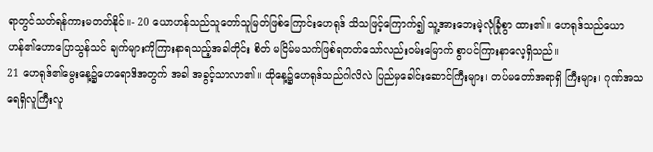ရာတွင်သတ်ရန်ကားမတတ်နိုင်။- 20 ယောဟန်သည်သူတော်သူမြတ်ဖြစ်ကြောင်းဟေရုဒ် သိသဖြင့်ကြောက်၍ သူ့အားဘေးမဲ့လုံခြုံစွာ ထား၏။ ဟေရုဒ်သည်ယောဟန်၏ဟောပြောသွန်သင် ချက်များကိုကြားနာရသည့်အခါတိုင်း စိတ် မငြိမ်မသက်ဖြစ်ရတတ်သော်လည်းဝမ်းမြောက် စွာပင်ကြားနာလေ့ရှိသည်။
21 ဟေရုဒ်၏မွေးနေ့၌ဟေရောဒိအတွက် အခါ အခွင့်သာလာ၏။ ထိုနေ့၌ဟေရုဒ်သည်ဂါလိလဲ ပြည်မှခေါင်းဆောင်ကြီးများ၊ တပ်မတော်အရာရှိ ကြီးများ၊ ဂုဏ်အသရေရှိလူကြီးလူ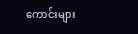ကောင်းများ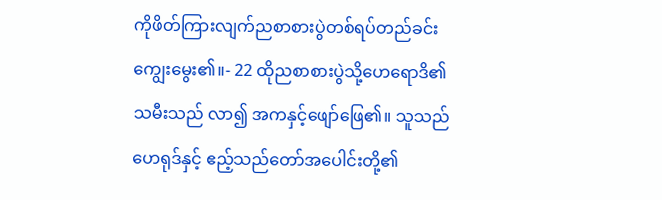ကိုဖိတ်ကြားလျက်ညစာစားပွဲတစ်ရပ်တည်ခင်း ကျွေးမွေး၏။- 22 ထိုညစာစားပွဲသို့ဟေရောဒိ၏သမီးသည် လာ၍ အကနှင့်ဖျော်ဖြေ၏။ သူသည်ဟေရုဒ်နှင့် ဧည့်သည်တော်အပေါင်းတို့၏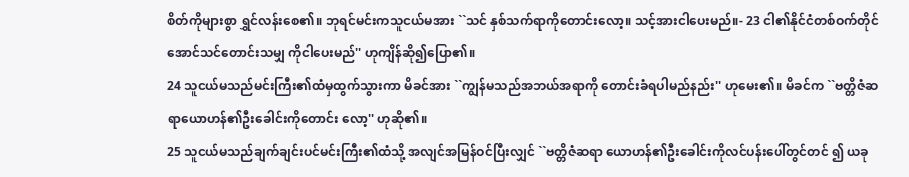စိတ်ကိုများစွာ ရွှင်လန်းစေ၏။ ဘုရင်မင်းကသူငယ်မအား ``သင် နှစ်သက်ရာကိုတောင်းလော့။ သင့်အားငါပေးမည်။- 23 ငါ၏နိုင်ငံတစ်ဝက်တိုင်အောင်သင်တောင်းသမျှ ကိုငါပေးမည်'' ဟုကျိန်ဆို၍ပြော၏။
24 သူငယ်မသည်မင်းကြီး၏ထံမှထွက်သွားကာ မိခင်အား ``ကျွန်မသည်အဘယ်အရာကို တောင်းခံရပါမည်နည်း'' ဟုမေး၏။ မိခင်က ``ဗတ္တိဇံဆရာယောဟန်၏ဦးခေါင်းကိုတောင်း လော့'' ဟုဆို၏။
25 သူငယ်မသည်ချက်ချင်းပင်မင်းကြီး၏ထံသို့ အလျင်အမြန်ဝင်ပြီးလျှင် ``ဗတ္တိဇံဆရာ ယောဟန်၏ဦးခေါင်းကိုလင်ပန်းပေါ်တွင်တင် ၍ ယခု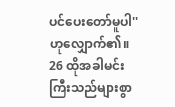ပင်ပေးတော်မူပါ'' ဟုလျှောက်၏။
26 ထိုအခါမင်းကြီးသည်များစွာ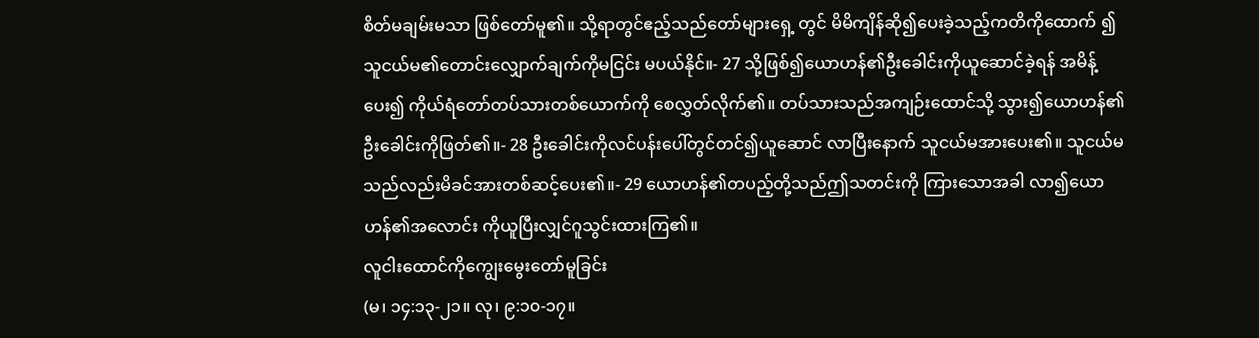စိတ်မချမ်းမသာ ဖြစ်တော်မူ၏။ သို့ရာတွင်ဧည့်သည်တော်များရှေ့ တွင် မိမိကျိန်ဆို၍ပေးခဲ့သည့်ကတိကိုထောက် ၍ သူငယ်မ၏တောင်းလျှောက်ချက်ကိုမငြင်း မပယ်နိုင်။- 27 သို့ဖြစ်၍ယောဟန်၏ဦးခေါင်းကိုယူဆောင်ခဲ့ရန် အမိန့်ပေး၍ ကိုယ်ရံတော်တပ်သားတစ်ယောက်ကို စေလွှတ်လိုက်၏။ တပ်သားသည်အကျဉ်းထောင်သို့ သွား၍ယောဟန်၏ဦးခေါင်းကိုဖြတ်၏။- 28 ဦးခေါင်းကိုလင်ပန်းပေါ်တွင်တင်၍ယူဆောင် လာပြီးနောက် သူငယ်မအားပေး၏။ သူငယ်မ သည်လည်းမိခင်အားတစ်ဆင့်ပေး၏။- 29 ယောဟန်၏တပည့်တို့သည်ဤသတင်းကို ကြားသောအခါ လာ၍ယောဟန်၏အလောင်း ကိုယူပြီးလျှင်ဂူသွင်းထားကြ၏။
လူငါးထောင်ကိုကျွေးမွေးတော်မူခြင်း
(မ၊ ၁၄:၁၃-၂၁။ လု၊ ၉:၁၀-၁၇။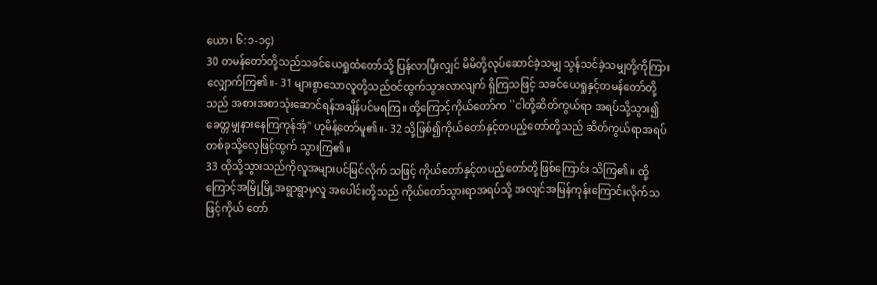ယော၊ ၆:၁-၁၄)
30 တမန်တော်တို့သည်သခင်ယေရှုထံတော်သို့ ပြန်လာပြီးလျှင် မိမိတို့လုပ်ဆောင်ခဲ့သမျှ သွန်သင်ခဲ့သမျှတို့ကိုကြားလျှောက်ကြ၏။- 31 များစွာသောလူတို့သည်ဝင်ထွက်သွားလာလျက် ရှိကြသဖြင့် သခင်ယေရှုနှင့်တမန်တော်တို့သည် အစားအစာသုံးဆောင်ရန်အချိန်ပင်မရကြ။ ထို့ကြောင့်ကိုယ်တော်က ``ငါတို့ဆိတ်ကွယ်ရာ အရပ်သို့သွား၍ခေတ္တမျှနားနေကြကုန်အံ့'' ဟုမိန့်တော်မူ၏။- 32 သို့ဖြစ်၍ကိုယ်တော်နှင့်တပည့်တော်တို့သည် ဆိတ်ကွယ်ရာအရပ်တစ်ခုသို့လှေဖြင့်ထွက် သွားကြ၏။
33 ထိုသို့သွားသည်ကိုလူအများပင်မြင်လိုက် သဖြင့် ကိုယ်တော်နှင့်တပည့်တော်တို့ဖြစ်ကြောင်း သိကြ၏။ ထို့ကြောင့်အမြို့မြို့အရွာရွာမှလူ အပေါင်းတို့သည် ကိုယ်တော်သွားရာအရပ်သို့ အလျင်အမြန်ကုန်းကြောင်းလိုက်သဖြင့်ကိုယ် တော်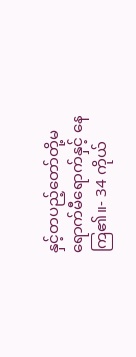နှင့်တပည့်တော်တို့မရောက်မီရောက်နှင့် နေကြ၏။- 34 ကိုယ်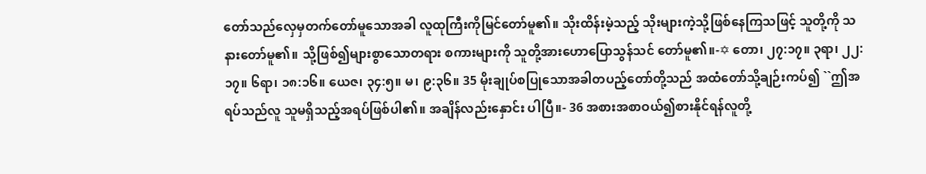တော်သည်လှေမှတက်တော်မူသောအခါ လူထုကြီးကိုမြင်တော်မူ၏။ သိုးထိန်းမဲ့သည့် သိုးများကဲ့သို့ဖြစ်နေကြသဖြင့် သူတို့ကို သနားတော်မူ၏။ သို့ဖြစ်၍များစွာသောတရား စကားများကို သူတို့အားဟောပြောသွန်သင် တော်မူ၏။-✡ တော၊ ၂၇:၁၇။ ၃ရာ၊ ၂၂:၁၇။ ၆ရာ၊ ၁၈:၁၆။ ယေဇ၊ ၃၄:၅။ မ၊ ၉:၃၆။ 35 မိုးချုပ်စပြုသောအခါတပည့်တော်တို့သည် အထံတော်သို့ချဉ်းကပ်၍ ``ဤအရပ်သည်လူ သူမရှိသည့်အရပ်ဖြစ်ပါ၏။ အချိန်လည်းနှောင်း ပါပြီ။- 36 အစားအစာဝယ်၍စားနိုင်ရန်လူတို့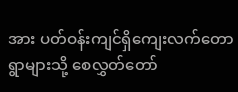အား ပတ်ဝန်းကျင်ရှိကျေးလက်တောရွာများသို့ စေလွှတ်တော်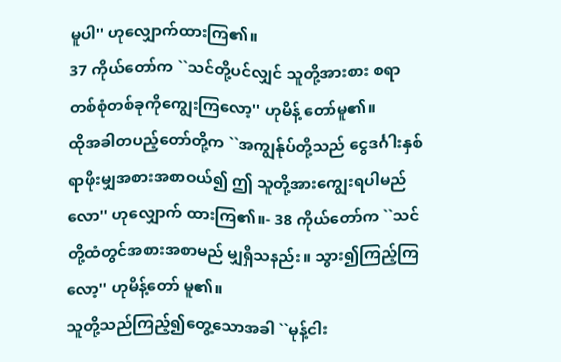မူပါ'' ဟုလျှောက်ထားကြ၏။
37 ကိုယ်တော်က ``သင်တို့ပင်လျှင် သူတို့အားစား စရာတစ်စုံတစ်ခုကိုကျွေးကြလော့'' ဟုမိန့် တော်မူ၏။
ထိုအခါတပည့်တော်တို့က ``အကျွန်ုပ်တို့သည် ငွေဒင်္ဂါးနှစ်ရာဖိုးမျှအစားအစာဝယ်၍ ဤ သူတို့အားကျွေးရပါမည်လော'' ဟုလျှောက် ထားကြ၏။- 38 ကိုယ်တော်က ``သင်တို့ထံတွင်အစားအစာမည် မျှရှိသနည်း။ သွား၍ကြည့်ကြလော့'' ဟုမိန့်တော် မူ၏။
သူတို့သည်ကြည့်၍တွေ့သောအခါ ``မုန့်ငါး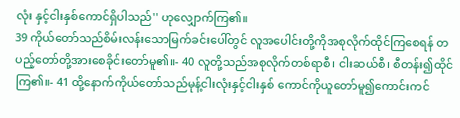လုံး နှင့်ငါးနှစ်ကောင်ရှိပါသည်'' ဟုလျှောက်ကြ၏။
39 ကိုယ်တော်သည်စိမ်းလန်းသောမြက်ခင်းပေါ်တွင် လူအပေါင်းတို့ကိုအစုလိုက်ထိုင်ကြစေရန် တပည့်တော်တို့အားစေခိုင်းတော်မူ၏။- 40 လူတို့သည်အစုလိုက်တစ်ရာစီ၊ ငါးဆယ်စီ၊ စီတန်း၍ထိုင်ကြ၏။- 41 ထို့နောက်ကိုယ်တော်သည်မုန့်ငါးလုံးနှင့်ငါးနှစ် ကောင်ကိုယူတော်မူ၍ကောင်းကင်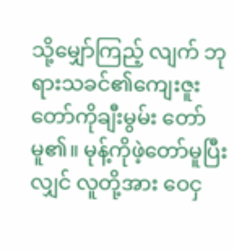သို့မျှော်ကြည့် လျက် ဘုရားသခင်၏ကျေးဇူးတော်ကိုချီးမွမ်း တော်မူ၏။ မုန့်ကိုဖဲ့တော်မူပြီးလျှင် လူတို့အား ဝေငှ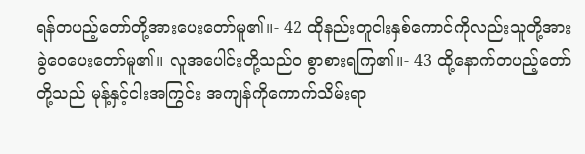ရန်တပည့်တော်တို့အားပေးတော်မူ၏။- 42 ထိုနည်းတူငါးနှစ်ကောင်ကိုလည်းသူတို့အား ခွဲဝေပေးတော်မူ၏။ လူအပေါင်းတို့သည်ဝ စွာစားရကြ၏။- 43 ထို့နောက်တပည့်တော်တို့သည် မုန့်နှင့်ငါးအကြွင်း အကျန်ကိုကောက်သိမ်းရာ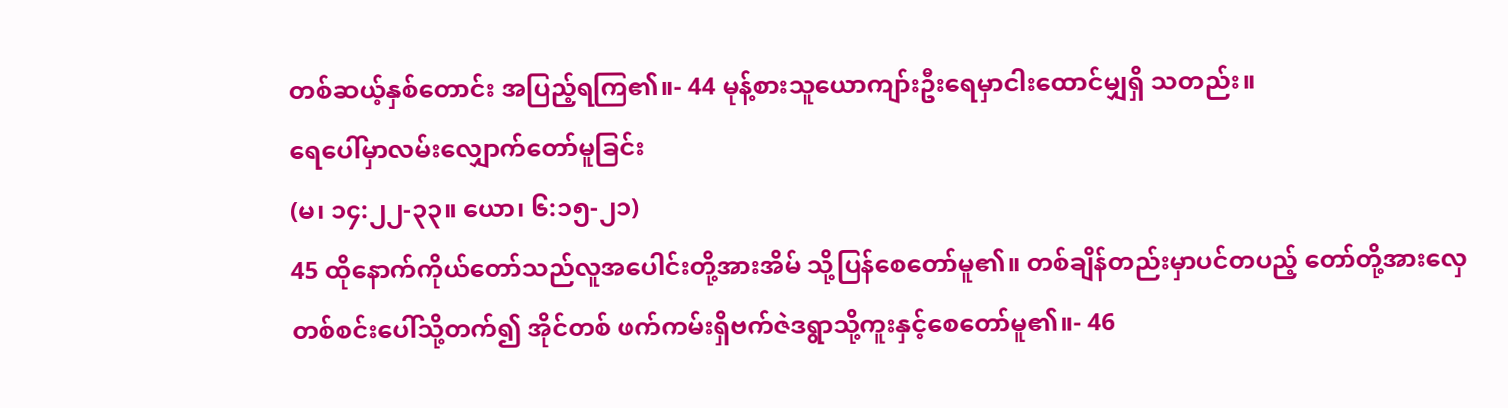တစ်ဆယ့်နှစ်တောင်း အပြည့်ရကြ၏။- 44 မုန့်စားသူယောကျာ်းဦးရေမှာငါးထောင်မျှရှိ သတည်း။
ရေပေါ်မှာလမ်းလျှောက်တော်မူခြင်း
(မ၊ ၁၄:၂၂-၃၃။ ယော၊ ၆:၁၅-၂၁)
45 ထိုနောက်ကိုယ်တော်သည်လူအပေါင်းတို့အားအိမ် သို့ပြန်စေတော်မူ၏။ တစ်ချိန်တည်းမှာပင်တပည့် တော်တို့အားလှေတစ်စင်းပေါ်သို့တက်၍ အိုင်တစ် ဖက်ကမ်းရှိဗက်ဇဲဒရွာသို့ကူးနှင့်စေတော်မူ၏။- 46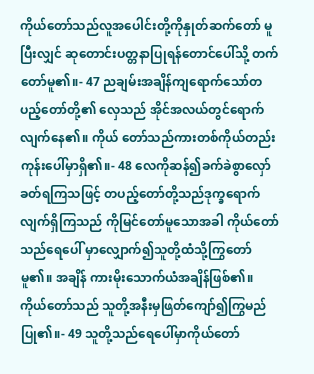ကိုယ်တော်သည်လူအပေါင်းတို့ကိုနှုတ်ဆက်တော် မူပြီးလျှင် ဆုတောင်းပတ္တနာပြုရန်တောင်ပေါ်သို့ တက်တော်မူ၏။- 47 ညချမ်းအချိန်ကျရောက်သော်တပည့်တော်တို့၏ လှေသည် အိုင်အလယ်တွင်ရောက်လျက်နေ၏။ ကိုယ် တော်သည်ကားတစ်ကိုယ်တည်းကုန်းပေါ်မှာရှိ၏။- 48 လေကိုဆန်၍ခက်ခဲစွာလှော်ခတ်ရကြသဖြင့် တပည့်တော်တို့သည်ဒုက္ခရောက်လျက်ရှိကြသည် ကိုမြင်တော်မူသောအခါ ကိုယ်တော်သည်ရေပေါ် မှာလျှောက်၍သူတို့ထံသို့ကြွတော်မူ၏။ အချိန် ကားမိုးသောက်ယံအချိန်ဖြစ်၏။ ကိုယ်တော်သည် သူတို့အနီးမှဖြတ်ကျော်၍ကြွမည်ပြု၏။- 49 သူတို့သည်ရေပေါ်မှာကိုယ်တော်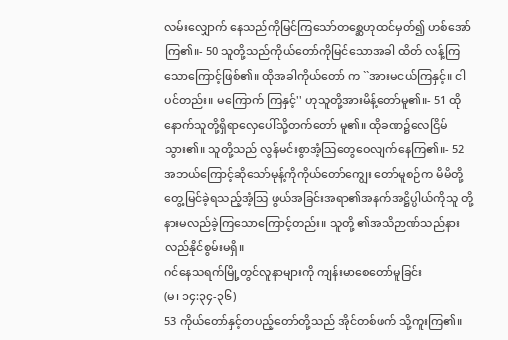လမ်းလျှောက် နေသည်ကိုမြင်ကြသော်တစ္ဆေဟုထင်မှတ်၍ ဟစ်အော်ကြ၏။- 50 သူတို့သည်ကိုယ်တော်ကိုမြင်သောအခါ ထိတ် လန့်ကြသောကြောင့်ဖြစ်၏။ ထိုအခါကိုယ်တော် က ``အားမငယ်ကြနှင့်။ ငါပင်တည်း။ မကြောက် ကြနှင့်'' ဟုသူတို့အားမိန့်တော်မူ၏။- 51 ထိုနောက်သူတို့ရှိရာလှေပေါ်သို့တက်တော် မူ၏။ ထိုခဏ၌လေငြိမ်သွား၏။ သူတို့သည် လွန်မင်းစွာအံ့သြတွေဝေလျက်နေကြ၏။- 52 အဘယ်ကြောင့်ဆိုသော်မုန့်ကိုကိုယ်တော်ကျွေး တော်မူစဉ်က မိမိတို့တွေ့မြင်ခဲ့ရသည့်အံ့သြ ဖွယ်အခြင်းအရာ၏အနက်အဋ္ဌိပ္ပါယ်ကိုသူ တို့နားမလည်ခဲ့ကြသောကြောင့်တည်း။ သူတို့ ၏အသိဉာဏ်သည်နားလည်နိုင်စွမ်းမရှိ။
ဂင်နေသရက်မြို့တွင်လူနာများကို ကျန်းမာစေတော်မူခြင်း
(မ၊ ၁၄:၃၄-၃၆)
53 ကိုယ်တော်နှင့်တပည့်တော်တို့သည် အိုင်တစ်ဖက် သို့ကူးကြ၏။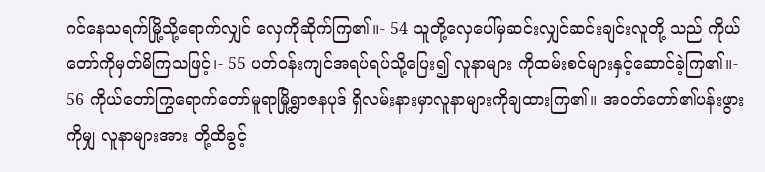ဂင်နေသရက်မြို့သို့ရောက်လျှင် လှေကိုဆိုက်ကြ၏။- 54 သူတို့လှေပေါ်မှဆင်းလျှင်ဆင်းချင်းလူတို့ သည် ကိုယ်တော်ကိုမှတ်မိကြသဖြင့်၊- 55 ပတ်ဝန်းကျင်အရပ်ရပ်သို့ပြေး၍ လူနာများ ကိုထမ်းစင်များနှင့်ဆောင်ခဲ့ကြ၏။- 56 ကိုယ်တော်ကြွရောက်တော်မူရာမြို့ရွာဇနပုဒ် ရှိလမ်းနားမှာလူနာများကိုချထားကြ၏။ အဝတ်တော်၏ပန်းဖွားကိုမျှ လူနာများအား တို့ထိခွင့်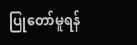ပြုတော်မူရန်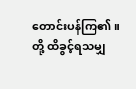တောင်းပန်ကြ၏။ တို့ ထိခွင့်ရသမျှ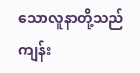သောလူနာတို့သည်ကျန်း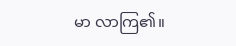မာ လာကြ၏။